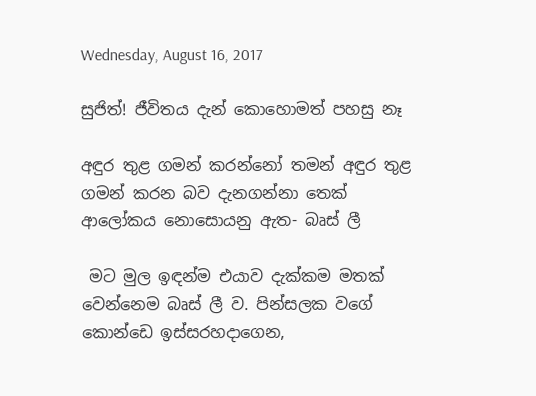Wednesday, August 16, 2017

සුජිත්! ජීවිතය දැන් කොහොමත් පහසු නෑ

අඳුර තුළ ගමන් කරන්නෝ තමන් අඳුර තුළ ගමන් කරන බව දැනගන්නා තෙක් ආලෝකය නොසොයනු ඇත- බෘස් ලී

 මට මුල ඉඳන්ම එයාව දැක්කම මතක් වෙන්නෙම බෘස් ලී ව. පින්සලක වගේ කොන්ඩෙ ඉස්සරහදාගෙන,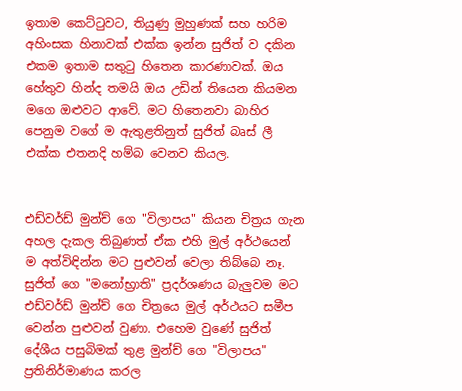ඉතාම කෙට්ටුවට, තියුණු මුහුණක් සහ හරිම අහිංසක හිනාවක් එක්ක ඉන්න සුජිත් ව දකින එකම ඉතාම සතුටු හිතෙන කාරණාවක්. ඔය හේතුව හින්ද තමයි ඔය උඩින් තියෙන කියමන මගෙ ඔළුවට ආවේ. මට හිතෙනවා බාහිර පෙනුම වගේ ම ඇතුළතිනුත් සුජිත් බෘස් ලී එක්ක එතනදි හම්බ වෙනව කියල.


එඩ්වර්ඩ් මුන්ච් ගෙ "විලාපය" කියන චිත්‍රය ගැන අහල දැකල තිබුණත් ඒක එහි මුල් අර්ථයෙන් ම අත්විඳින්න මට පුළුවන් වෙලා තිබ්බෙ නෑ. සුජිත් ගෙ "මනෝභ්‍රාති" ප්‍රදර්ශණය බැලුවම මට එඩ්වර්ඩ් මුන්ච් ගෙ චිත්‍රයෙ මුල් අර්ථයට සමීප වෙන්න පුළුවන් වුණා. එහෙම වුණේ සුජිත් දේශීය පසුබිමක් තුළ මුන්ච් ගෙ "විලාපය" ප්‍රතිනිර්මාණය කරල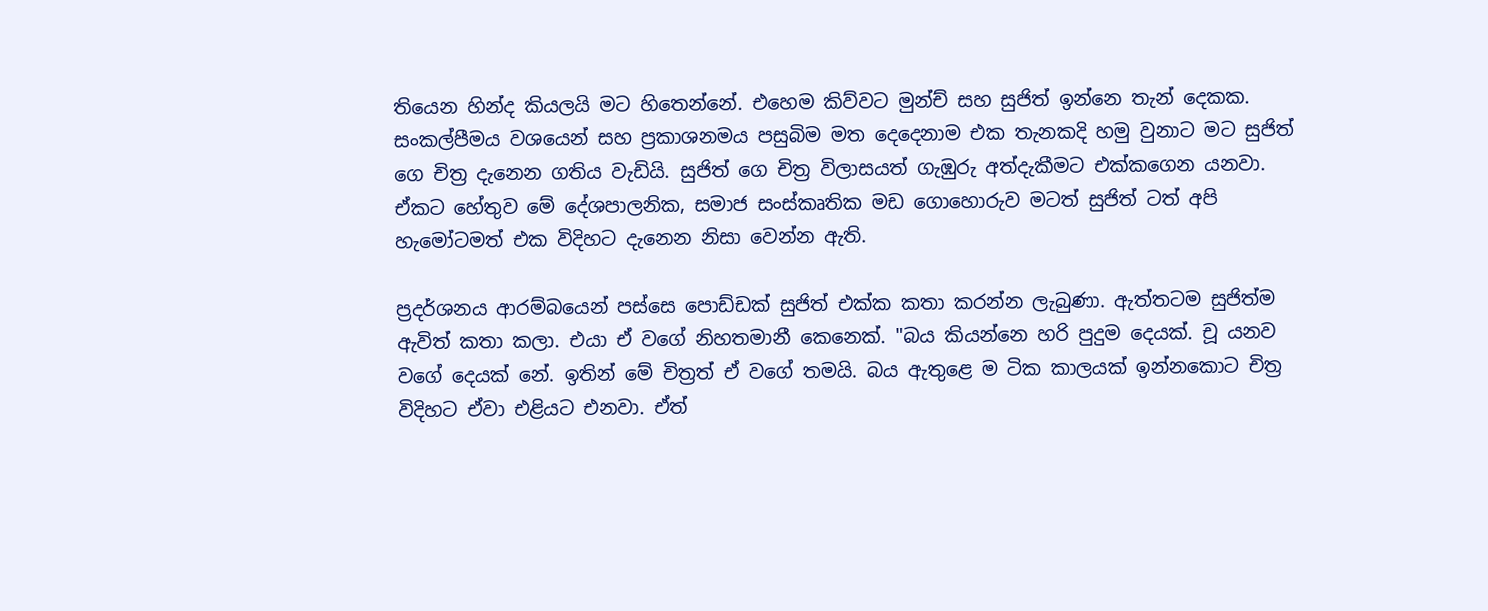තියෙන හින්ද කියලයි මට හිතෙන්නේ. එහෙම කිව්වට මුන්ච් සහ සුජිත් ඉන්නෙ තැන් දෙකක. සංකල්පීමය වශයෙන් සහ ප්‍රකාශනමය පසුබිම මත දෙදෙනාම එක තැනකදි හමු වුනාට මට සුජිත් ගෙ චිත්‍ර දැනෙන ගතිය වැඩියි. සුජිත් ගෙ චිත්‍ර විලාසයත් ගැඹුරු අත්දැකීමට එක්කගෙන යනවා. ඒකට හේතුව මේ දේශපාලනික, සමාජ සංස්කෘතික මඩ ගොහොරුව මටත් සුජිත් ටත් අපි හැමෝටමත් එක විදිහට දැනෙන නිසා වෙන්න ඇති.

ප්‍රදර්ශනය ආරම්බයෙන් පස්සෙ පොඩ්ඩක් සුජිත් එක්ක කතා කරන්න ලැබුණා. ඇත්තටම සුජිත්ම ඇවිත් කතා කලා. එයා ඒ වගේ නිහතමානී කෙනෙක්. "බය කියන්නෙ හරි පුදුම දෙයක්. චූ යනව වගේ දෙයක් නේ. ඉතින් මේ චිත්‍රත් ඒ වගේ තමයි. බය ඇතුළෙ ම ටික කාලයක් ඉන්නකොට චිත්‍ර විදිහට ඒවා එළියට එනවා. ඒත්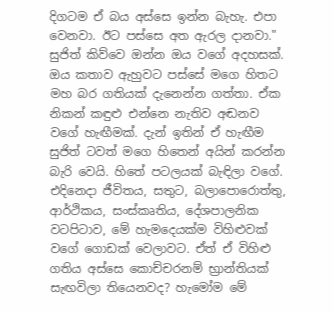දිගටම ඒ බය අස්සෙ ඉන්න බැහැ. එපා වෙනවා. ඊට පස්සෙ අත ඇරල දානවා." සුජිත් කිව්වෙ ඔන්න ඔය වගේ අදහසක්. ඔය කතාව ඇහුවට පස්සේ මගෙ හිතට මහ බර ගතියක් දැනෙන්න ගත්තා. ඒක නිකන් කඳුළු එන්නෙ නැතිව අඬනව වගේ හැඟීමක්. දැන් ඉතින් ඒ හැඟීම සුජිත් ටවත් මගෙ හිතෙන් අයින් කරන්න බැරි වෙයි. හිතේ පටලයක් බැඳිලා වගේ. එදිනෙදා ජීවිතය, සතුට, බලාපොරොත්තු, ආර්ථිකය, සංස්කෘතිය, දේශපාලනික වටපිටාව, මේ හැමදෙයක්ම විහිළුවක් වගේ ගොඩක් වෙලාවට. ඒත් ඒ විහිළු ගතිය අස්සෙ කොච්චරනම් භ්‍රාන්තියක් සැඟවිලා තියෙනවද? හැමෝම මේ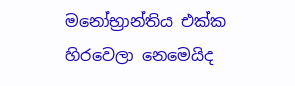මනෝභ්‍රාන්තිය එක්ක හිරවෙලා නෙමෙයිද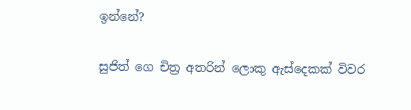ඉන්නේ?

සුජිත් ගෙ චිත්‍ර අතරින් ලොකු ඇස්දෙකක් විවර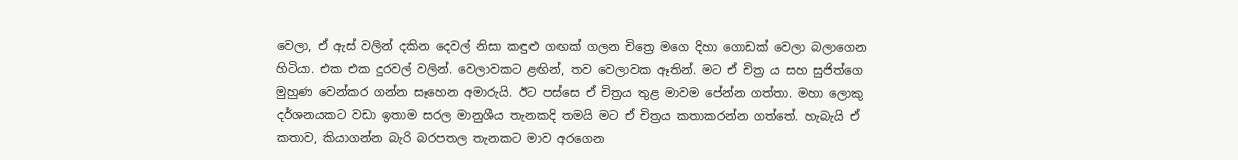වෙලා, ඒ ඇස් වලින් දකින දෙවල් නිසා කඳුළු ගඟක් ගලන චිත්‍රෙ මගෙ දිහා ගොඩක් වෙලා බලාගෙන හිටියා. එක එක දුරවල් වලින්. වෙලාවකට ළඟින්, තව වෙලාවක ඈතින්. මට ඒ චිත්‍ර ය සහ සුජිත්ගෙ මුහුණ වෙන්කර ගන්න සෑහෙන අමාරුයි. ඊට පස්සෙ ඒ චිත්‍රය තුළ මාවම පේන්න ගත්තා. මහා ලොකු දර්ශනයකට වඩා ඉතාම සරල මානුශීය තැනකදි තමයි මට ඒ චිත්‍රය කතාකරන්න ගත්තේ. හැබැයි ඒ කතාව, කියාගන්න බැරි බරපතල තැනකට මාව අරගෙන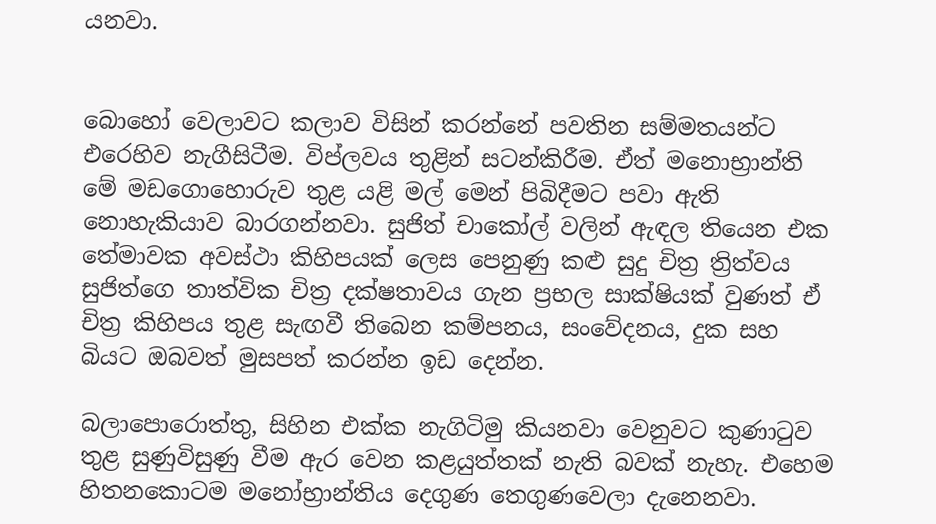යනවා.


බොහෝ වෙලාවට කලාව විසින් කරන්නේ පවතින සම්මතයන්ට එරෙහිව නැගීසිටීම. විප්ලවය තුළින් සටන්කිරීම. ඒත් මනොභ්‍රාන්ති මේ මඩගොහොරුව තුළ යළි මල් මෙන් පිබිදීමට පවා ඇති නොහැකියාව බාරගන්නවා. සුජිත් චාකෝල් වලින් ඇඳල තියෙන එක තේමාවක අවස්ථා කිහිපයක් ලෙස පෙනුණු කළු සුදු චිත්‍ර ත්‍රිත්වය සුජිත්ගෙ තාත්වික චිත්‍ර දක්ෂතාවය ගැන ප්‍රභල සාක්ෂියක් වුණත් ඒ චිත්‍ර කිහිපය තුළ සැඟවී තිබෙන කම්පනය, සංවේදනය, දුක සහ බියට ඔබවත් මුසපත් කරන්න ඉඩ දෙන්න.

බලාපොරොත්තු, සිහින එක්ක නැගිටිමු කියනවා වෙනුවට කුණාටුව තුළ සුණුවිසුණු වීම ඇර වෙන කළයුත්තක් නැති බවක් නැහැ. එහෙම හිතනකොටම මනෝභ්‍රාන්තිය දෙගුණ තෙගුණවෙලා දැනෙනවා.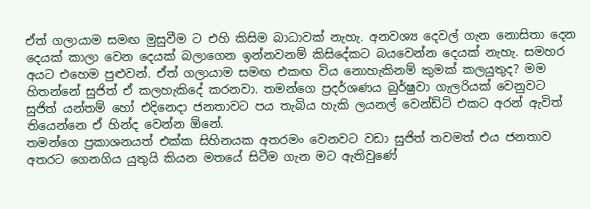ඒත් ගලායාම සමඟ මුසුවීම ට එහි කිසිම බාධාවක් නැහැ. අනවශ්‍ය දෙවල් ගැන නොසිතා දෙන දෙයක් කාලා වෙන දෙයක් බලාගෙන ඉන්නවනම් කිසිදේකට බයවෙන්න දෙයක් නැහැ. සමහර අයට එහෙම පුළුවන්. ඒත් ගලායාම සමඟ එකඟ විය නොහැකිනම් කුමක් කලයුතුද? මම හිතන්නේ සුජිත් ඒ කලහැකිදේ කරනවා. තමන්ගෙ ප්‍රදර්ශණය බුර්ෂුවා ගැලරියක් වෙනුවට සුජිත් යන්තම් හෝ එදිනෙදා ජනතාවට පය තැබිය හැකි ලයනල් වෙන්ඩ්ට් එකට අරන් ඇවිත් තියෙන්නෙ ඒ හින්ද වෙන්න ඕනේ.
තමන්ගෙ ප්‍රකාශනයත් එක්ක සිහිනයක අතරමං වෙනවට වඩා සුජිත් තවමත් එය ජනතාව අතරට ගෙනගිය යුතුයි කියන මතයේ සිටීම ගැන මට ඇතිවුණේ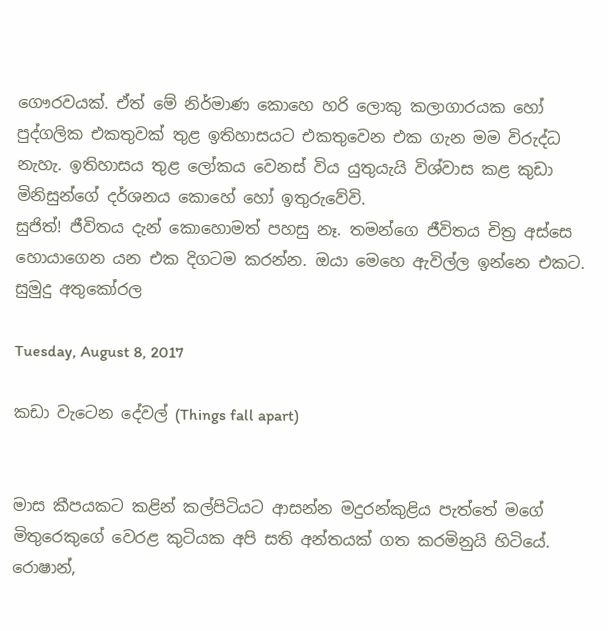ගෞරවයක්. ඒත් මේ නිර්මාණ කොහෙ හරි ලොකු කලාගාරයක හෝ පුද්ගලික එකතුවක් තුළ ඉතිහාසයට එකතුවෙන එක ගැන මම විරුද්ධ නැහැ. ඉතිහාසය තුළ ලෝකය වෙනස් විය යුතුයැයි විශ්වාස කළ කුඩා මිනිසුන්ගේ දර්ශනය කොහේ හෝ ඉතුරුවේවි.
සුජිත්! ජීවිතය දැන් කොහොමත් පහසු නෑ. තමන්ගෙ ජීවිතය චිත්‍ර අස්සෙ හොයාගෙන යන එක දිගටම කරන්න. ඔයා මෙහෙ ඇවිල්ල ඉන්නෙ එකට.
සුමුදු අතුකෝරල

Tuesday, August 8, 2017

කඩා වැටෙන දේවල් (Things fall apart)


මාස කීපයකට කළින් කල්පිටියට ආසන්න මදුරන්කුළිය පැත්තේ මගේ මිතුරෙකුගේ වෙරළ කුටියක අපි සති අන්තයක් ගත කරමිනුයි හිටියේ. රොෂාන්,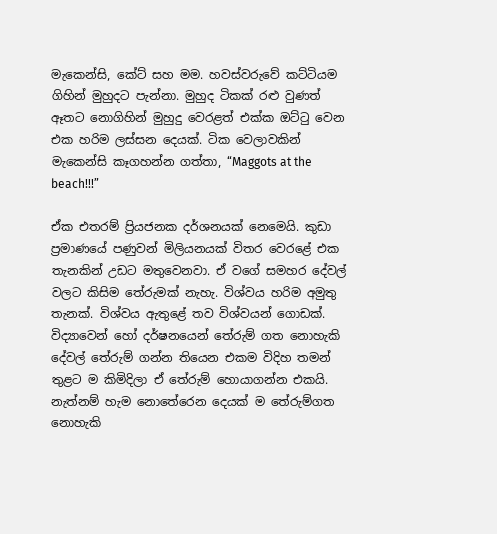මැකෙන්සි, කේට් සහ මම. හවස්වරුවේ කට්ටියම ගිහින් මුහුදට පැන්නා. මුහුද ටිකක් රළු වුණත් ඈතට නොගිහින් මුහුදු වෙරළත් එක්ක ඔට්ටු වෙන එක හරිම ලස්සන දෙයක්. ටික වෙලාවකින් මැකෙන්සි කෑගහන්න ගත්තා, “Maggots at the beach!!!”

ඒක එතරම් ප්‍රියජනක දර්ශනයක් නෙමෙයි. කුඩා ප්‍රමාණයේ පණුවන් මිලියනයක් විතර වෙරළේ එක තැනකින් උඩට මතුවෙනවා. ඒ වගේ සමහර දේවල් වලට කිසිම තේරුමක් නැහැ. විශ්වය හරිම අමුතු තැනක්. විශ්වය ඇතුළේ තව විශ්වයන් ගොඩක්. විද්‍යාවෙන් හෝ දර්ෂනයෙන් තේරුම් ගත නොහැකි දේවල් තේරුම් ගන්න තියෙන එකම විදිහ තමන් තුළට ම කිමිදිලා ඒ තේරුම් හොයාගන්න එකයි. නැත්නම් හැම නොතේරෙන දෙයක් ම තේරුම්ගත නොහැකි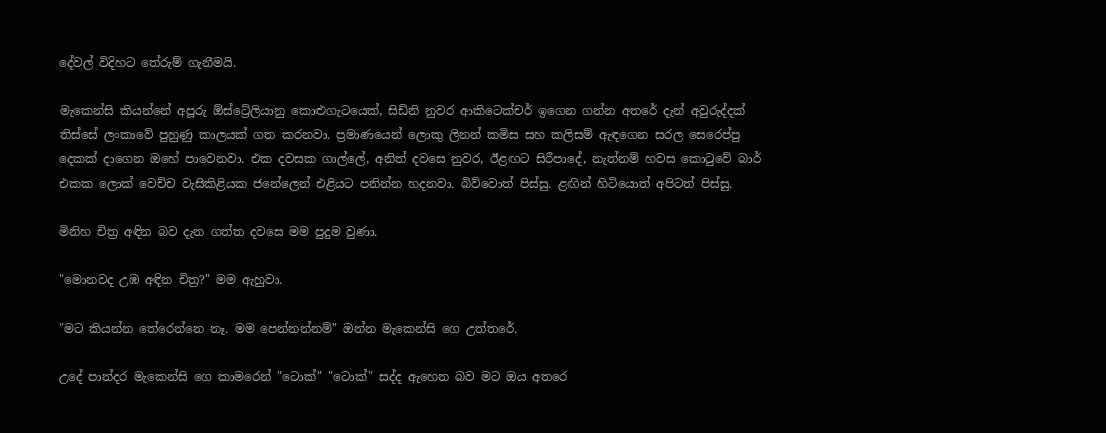දේවල් විදිහට තේරුම් ගැනීමයි.

මැකෙන්සි කියන්නේ අපූරු ඕස්ට්‍රේලියානු කොළුගැටයෙක්, සිඩ්නි නුවර ආකිටෙක්චර් ඉගෙන ගන්න අතරේ දැන් අවුරුද්දක් තිස්සේ ලංකාවේ පුහුණු කාලයක් ගත කරනවා. ප්‍රමාණයෙන් ලොකු ලිනන් කමිස සහ කලිසම් ඇඳගෙන සරල සෙරෙප්පු දෙකක් දාගෙන ඔහේ පාවෙනවා. එක දවසක ගාල්ලේ, අනිත් දවසෙ නුවර, ඊළඟට සිරීපාදේ, නැත්නම් හවස කොටුවේ බාර් එකක ලොක් වෙච්ච වැසිකිළියක ජනේලෙන් එළියට පනින්න හදනවා. බිව්වොත් පිස්සු. ළඟින් හිටියොත් අපිටත් පිස්සු.

මිනිහ චිත්‍ර අඳින බව දැන ගත්ත දවසෙ මම පුදුම වුණා.

"මොනවද උඹ අඳින චිත්‍ර?" මම ඇහුවා.

"මට කියන්න තේරෙන්නෙ නෑ. මම පෙන්නන්නම්" ඔන්න මැකෙන්සි ගෙ උත්තරේ.

උදේ පාන්දර මැකෙන්සි ගෙ කාමරෙන් "ටොක්" "ටොක්" සද්ද ඇහෙන බව මට ඔය අතරෙ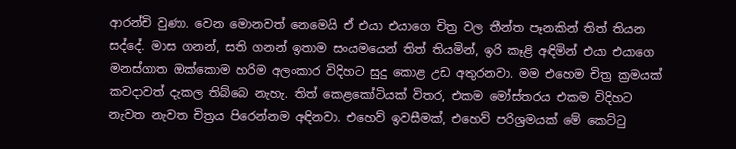ආරන්චි වුණා. වෙන මොනවත් නෙමෙයි ඒ එයා එයාගෙ චිත්‍ර වල තීන්ත පෑනකින් තිත් තියන සද්දේ. මාස ගනන්, සති ගනන් ඉතාම සංයමයෙන් තිත් තියමින්, ඉරි කෑළි අඳිමින් එයා එයාගෙ මනස්ගාත ඔක්කොම හරිම අලංකාර විදිහට සුදු කොළ උඩ අතුරනවා. මම එහෙම චිත්‍ර ක්‍රමයක් කවදාවත් දැකල තිබ්බෙ නැහැ. තිත් කෙළකෝටියක් විතර, එකම මෝස්තරය එකම විදිහට නැවත නැවත චිත්‍රය පිරෙන්නම අඳිනවා. එහෙව් ඉවසීමක්, එහෙව් පරිශ්‍රමයක් මේ කෙට්ටු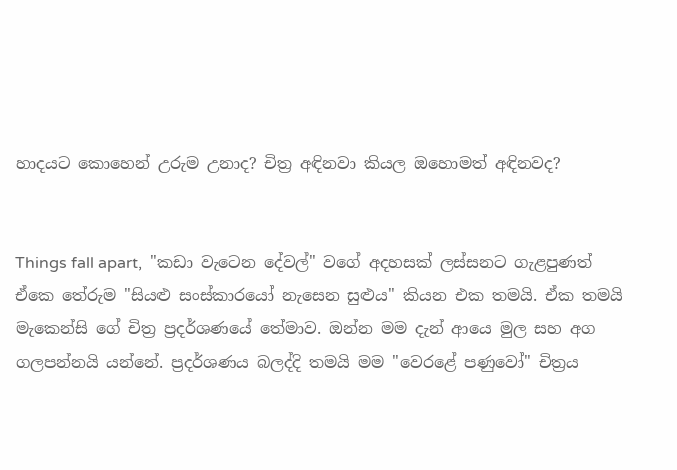හාදයට කොහෙන් උරුම උනාද? චිත්‍ර අඳිනවා කියල ඔහොමත් අඳිනවද?


Things fall apart,  "කඩා වැටෙන දේවල්" වගේ අදහසක් ලස්සනට ගැළපුණත් ඒකෙ තේරුම "සියළු සංස්කාරයෝ නැසෙන සුළුය" කියන එක තමයි. ඒක තමයි මැකෙන්සි ගේ චිත්‍ර ප්‍රදර්ශණයේ තේමාව. ඔන්න මම දැන් ආයෙ මුල සහ අග ගලපන්නයි යන්නේ. ප්‍රදර්ශණය බලද්දි තමයි මම "වෙරළේ පණුවෝ" චිත්‍රය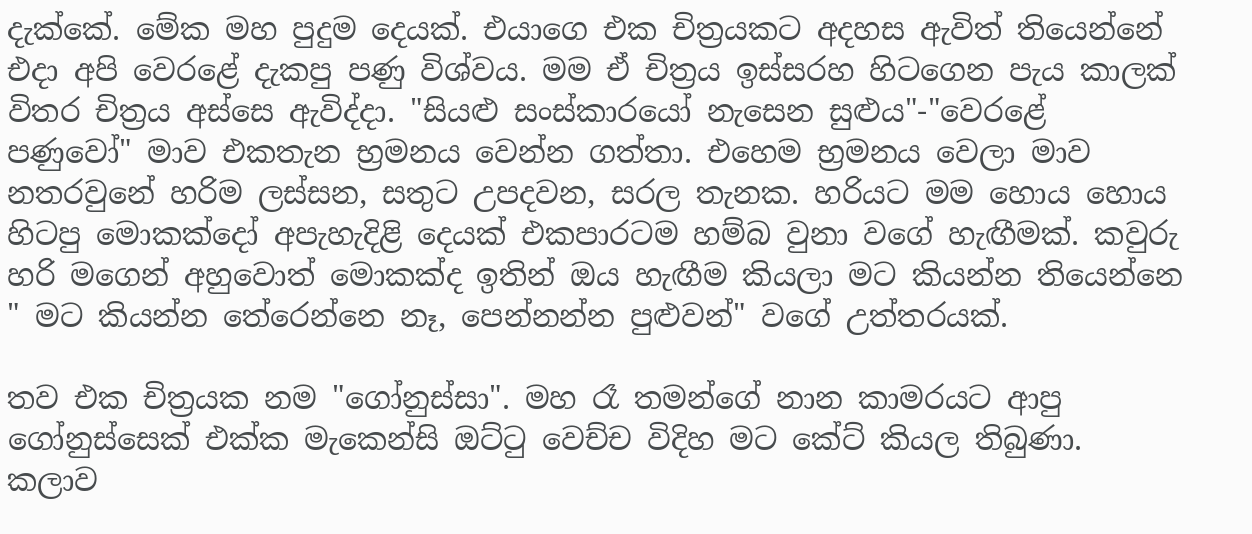දැක්කේ. මේක මහ පුදුම දෙයක්. එයාගෙ එක චිත්‍රයකට අදහස ඇවිත් තියෙන්නේ එදා අපි වෙරළේ දැකපු පණු විශ්වය. මම ඒ චිත්‍රය ඉස්සරහ හිටගෙන පැය කාලක් විතර චිත්‍රය අස්සෙ ඇවිද්දා. "සියළු සංස්කාරයෝ නැසෙන සුළුය"-"වෙරළේ පණුවෝ" මාව එකතැන භ්‍රමනය වෙන්න ගත්තා. එහෙම භ්‍රමනය වෙලා මාව නතරවුනේ හරිම ලස්සන, සතුට උපදවන, සරල තැනක. හරියට මම හොය හොය හිටපු මොකක්දෝ අපැහැදිළි දෙයක් එකපාරටම හම්බ වුනා වගේ හැඟීමක්. කවුරු හරි මගෙන් අහුවොත් මොකක්ද ඉතින් ඔය හැඟීම කියලා මට කියන්න තියෙන්නෙ " මට කියන්න තේරෙන්නෙ නෑ, පෙන්නන්න පුළුවන්" වගේ උත්තරයක්.

තව එක චිත්‍රයක නම "ගෝනුස්සා". මහ රෑ තමන්ගේ නාන කාමරයට ආපු ගෝනුස්සෙක් එක්ක මැකෙන්සි ඔට්ටු වෙච්ච විදිහ මට කේට් කියල තිබුණා. කලාව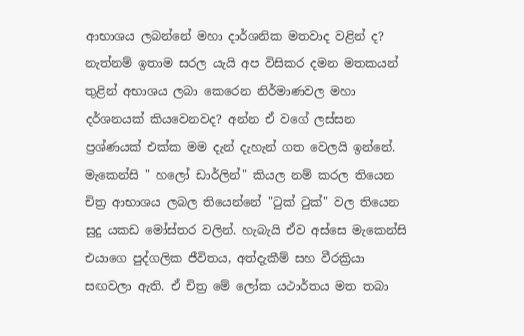ආභාශය ලබන්නේ මහා දාර්ශනික මතවාද වළින් ද? නැත්නම් ඉතාම සරල යැයි අප විසිකර දමන මතකයන් තුළින් අභාශය ලබා කෙරෙන නිර්මාණවල මහා දර්ශනයක් කියවෙනවද? අන්න ඒ වගේ ලස්සන ප්‍රශ්ණයක් එක්ක මම දැන් දැහැන් ගත වෙලයි ඉන්නේ. මැකෙන්සි " හලෝ ඩාර්ලින්" කියල නම් කරල තියෙන චිත්‍ර ආභාශය ලබල තියෙන්නේ "ටුක් ටුක්" වල තියෙන සුදු යකඩ මෝස්තර වලින්. හැබැයි ඒව අස්සෙ මැකෙන්සි එයාගෙ පුද්ගලික ජීවිතය, අත්දැකීම් සහ වීරක්‍රියා සඟවලා ඇති. ඒ චිත්‍ර මේ ලෝක යථාර්තය මත තබා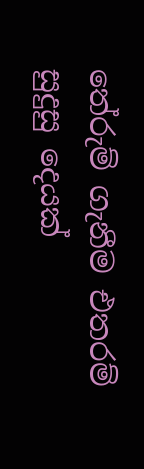තේරුම් ගැනීම එතරම් සුදුසු දෙයක්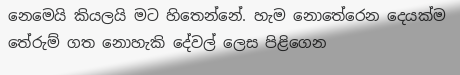නෙමෙයි කියලයි මට හිතෙන්නේ. හැම නොතේරෙන දෙයක්ම තේරුම් ගත නොහැකි දේවල් ලෙස පිළිගෙන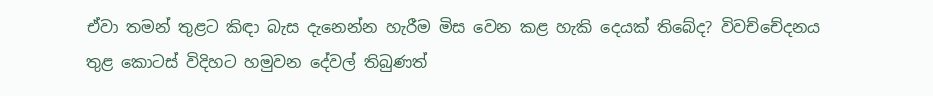ඒවා තමන් තුළට කිඳා බැස දැනෙන්න හැරීම මිස වෙන කළ හැකි දෙයක් තිබේද? විවච්චේදනය තුළ කොටස් විදිහට හමුවන දේවල් තිබුණත්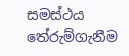සමස්ථය තේරුම්ගැනීම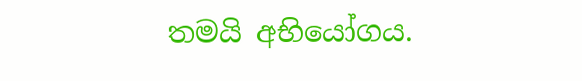තමයි අභියෝගය.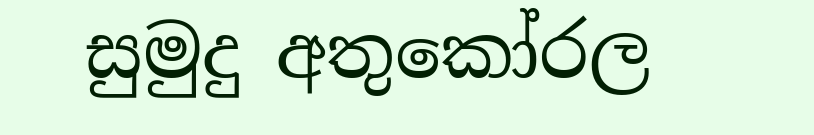සුමුදු අතුකෝරල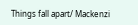Things fall apart/ Mackenzi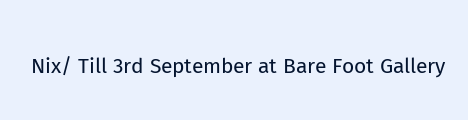Nix/ Till 3rd September at Bare Foot Gallery